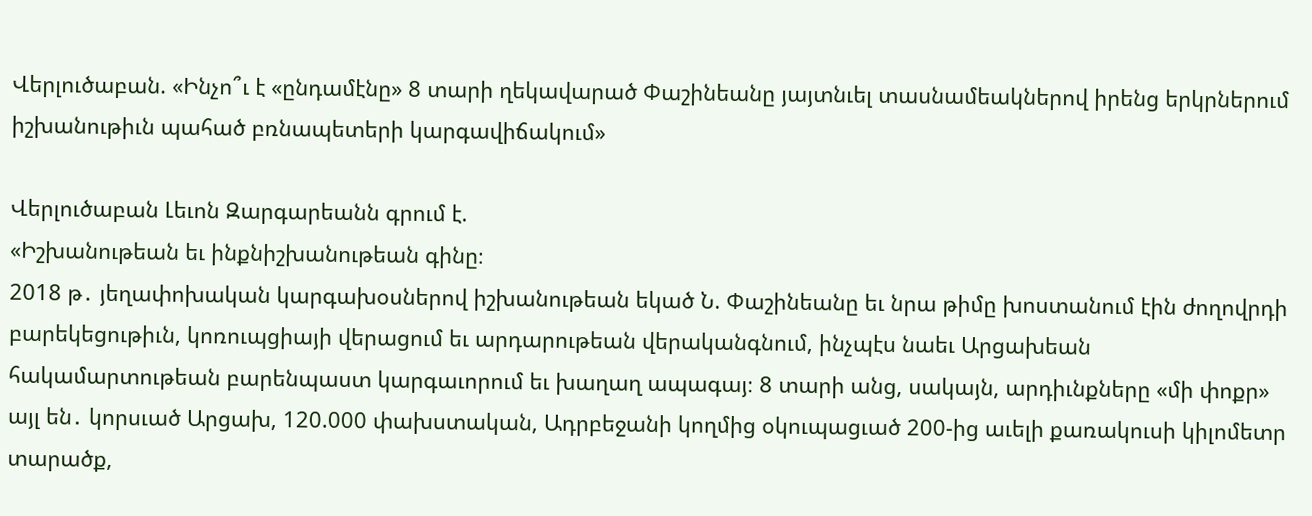Վերլուծաբան. «Ինչո՞ւ է «ընդամէնը» 8 տարի ղեկավարած Փաշինեանը յայտնւել տասնամեակներով իրենց երկրներում իշխանութիւն պահած բռնապետերի կարգավիճակում»

Վերլուծաբան Լեւոն Զարգարեանն գրում է.
«Իշխանութեան եւ ինքնիշխանութեան գինը։
2018 թ․ յեղափոխական կարգախօսներով իշխանութեան եկած Ն. Փաշինեանը եւ նրա թիմը խոստանում էին ժողովրդի բարեկեցութիւն, կոռուպցիայի վերացում եւ արդարութեան վերականգնում, ինչպէս նաեւ Արցախեան հակամարտութեան բարենպաստ կարգաւորում եւ խաղաղ ապագայ։ 8 տարի անց, սակայն, արդիւնքները «մի փոքր» այլ են․ կորսւած Արցախ, 120.000 փախստական, Ադրբեջանի կողմից օկուպացւած 200-ից աւելի քառակուսի կիլոմետր տարածք,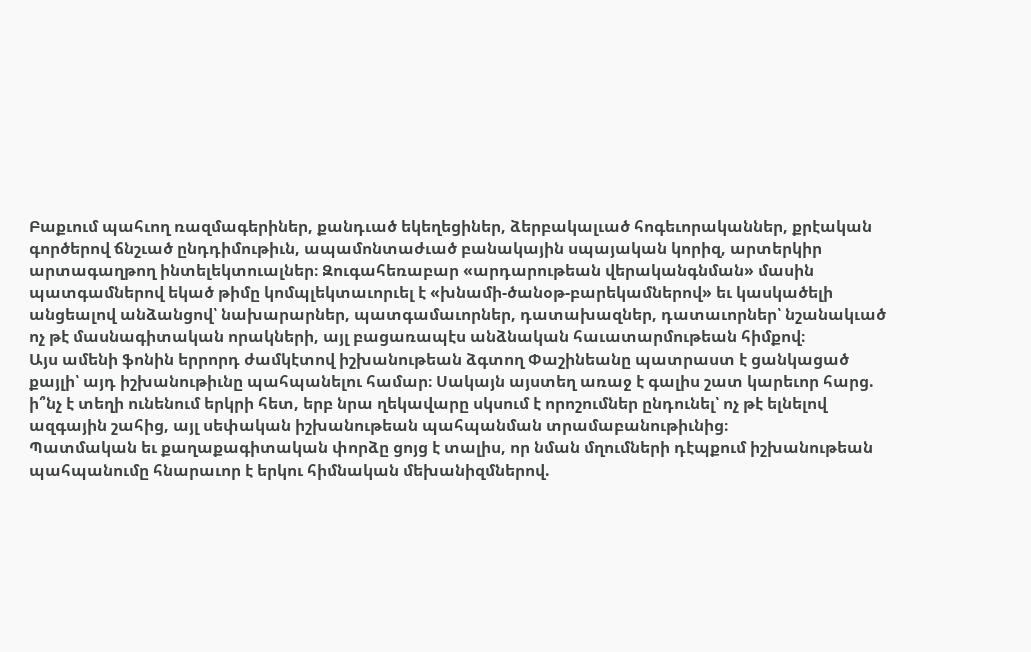Բաքւում պահւող ռազմագերիներ, քանդւած եկեղեցիներ, ձերբակալւած հոգեւորականներ, քրէական գործերով ճնշւած ընդդիմութիւն, ապամոնտաժւած բանակային սպայական կորիզ, արտերկիր արտագաղթող ինտելեկտուալներ։ Զուգահեռաբար «արդարութեան վերականգնման» մասին պատգամներով եկած թիմը կոմպլեկտաւորւել է «խնամի-ծանօթ-բարեկամներով» եւ կասկածելի անցեալով անձանցով՝ նախարարներ, պատգամաւորներ, դատախազներ, դատաւորներ՝ նշանակւած ոչ թէ մասնագիտական որակների, այլ բացառապէս անձնական հաւատարմութեան հիմքով։
Այս ամենի ֆոնին երրորդ ժամկէտով իշխանութեան ձգտող Փաշինեանը պատրաստ է ցանկացած քայլի՝ այդ իշխանութիւնը պահպանելու համար։ Սակայն այստեղ առաջ է գալիս շատ կարեւոր հարց. ի՞նչ է տեղի ունենում երկրի հետ, երբ նրա ղեկավարը սկսում է որոշումներ ընդունել՝ ոչ թէ ելնելով ազգային շահից, այլ սեփական իշխանութեան պահպանման տրամաբանութիւնից։
Պատմական եւ քաղաքագիտական փորձը ցոյց է տալիս, որ նման մղումների դէպքում իշխանութեան պահպանումը հնարաւոր է երկու հիմնական մեխանիզմներով.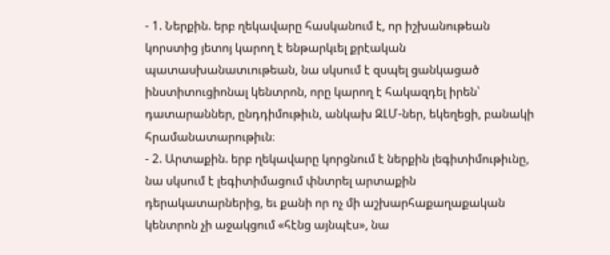- 1. Ներքին. երբ ղեկավարը հասկանում է, որ իշխանութեան կորստից յետոյ կարող է ենթարկւել քրէական պատասխանատւութեան, նա սկսում է զսպել ցանկացած ինստիտուցիոնալ կենտրոն, որը կարող է հակազդել իրեն՝ դատարաններ, ընդդիմութիւն, անկախ ԶԼՄ-ներ, եկեղեցի, բանակի հրամանատարութիւն։
- 2. Արտաքին. երբ ղեկավարը կորցնում է ներքին լեգիտիմութիւնը, նա սկսում է լեգիտիմացում փնտրել արտաքին դերակատարներից, եւ քանի որ ոչ մի աշխարհաքաղաքական կենտրոն չի աջակցում «հէնց այնպէս», նա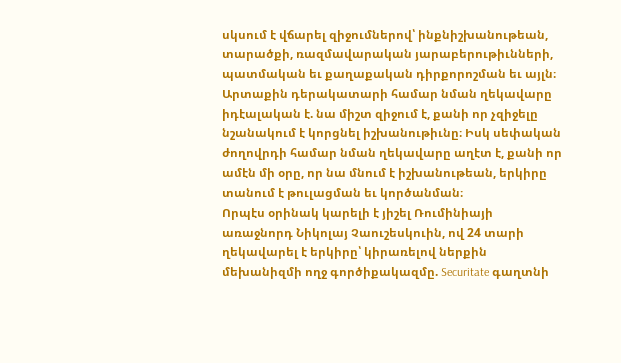սկսում է վճարել զիջումներով՝ ինքնիշխանութեան, տարածքի, ռազմավարական յարաբերութիւնների, պատմական եւ քաղաքական դիրքորոշման եւ այլն։ Արտաքին դերակատարի համար նման ղեկավարը իդէալական է. նա միշտ զիջում է, քանի որ չզիջելը նշանակում է կորցնել իշխանութիւնը։ Իսկ սեփական ժողովրդի համար նման ղեկավարը աղէտ է, քանի որ ամէն մի օրը, որ նա մնում է իշխանութեան, երկիրը տանում է թուլացման եւ կործանման։
Որպէս օրինակ կարելի է յիշել Ռումինիայի առաջնորդ Նիկոլայ Չաուշեսկուին, ով 24 տարի ղեկավարել է երկիրը՝ կիրառելով ներքին մեխանիզմի ողջ գործիքակազմը. Securitate գաղտնի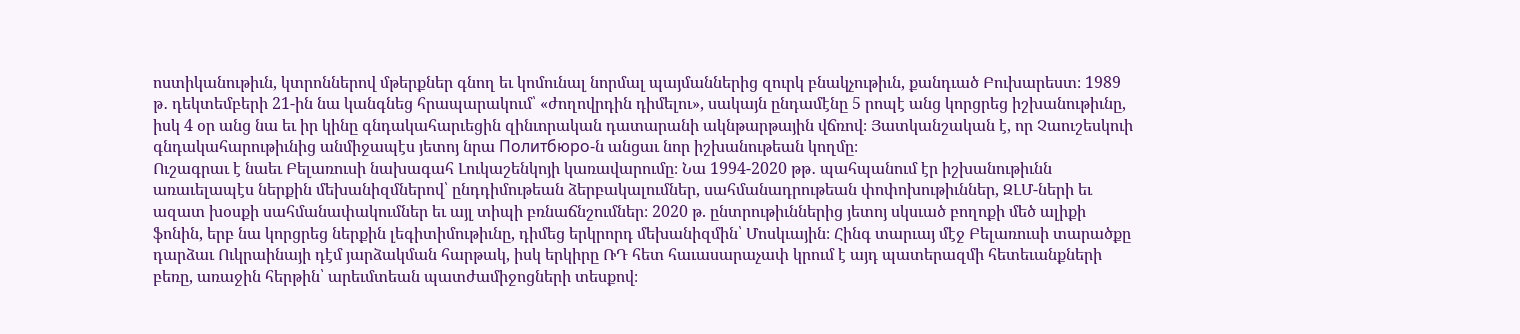ոստիկանութիւն, կտրոններով մթերքներ գնող եւ կոմունալ նորմալ պայմաններից զուրկ բնակչութիւն, քանդւած Բուխարեստ։ 1989 թ․ դեկտեմբերի 21-ին նա կանգնեց հրապարակում՝ «ժողովրդին դիմելու», սակայն ընդամէնը 5 րոպէ անց կորցրեց իշխանութիւնը, իսկ 4 օր անց նա եւ իր կինը գնդակահարւեցին զինւորական դատարանի ակնթարթային վճռով։ Յատկանշական է, որ Չաուշեսկուի գնդակահարութիւնից անմիջապէս յետոյ նրա Политбюро-ն անցաւ նոր իշխանութեան կողմը։
Ուշագրաւ է նաեւ Բելառուսի նախագահ Լուկաշենկոյի կառավարումը։ Նա 1994-2020 թթ․ պահպանում էր իշխանութիւնն առաւելապէս ներքին մեխանիզմներով՝ ընդդիմութեան ձերբակալումներ, սահմանադրութեան փոփոխութիւններ, ԶԼՄ-ների եւ ազատ խօսքի սահմանափակումներ եւ այլ տիպի բռնաճնշումներ։ 2020 թ. ընտրութիւններից յետոյ սկսւած բողոքի մեծ ալիքի ֆոնին, երբ նա կորցրեց ներքին լեգիտիմութիւնը, դիմեց երկրորդ մեխանիզմին՝ Մոսկւային։ Հինգ տարւայ մէջ Բելառուսի տարածքը դարձաւ Ուկրաինայի դէմ յարձակման հարթակ, իսկ երկիրը ՌԴ հետ հաւասարաչափ կրում է այդ պատերազմի հետեւանքների բեռը, առաջին հերթին՝ արեւմտեան պատժամիջոցների տեսքով։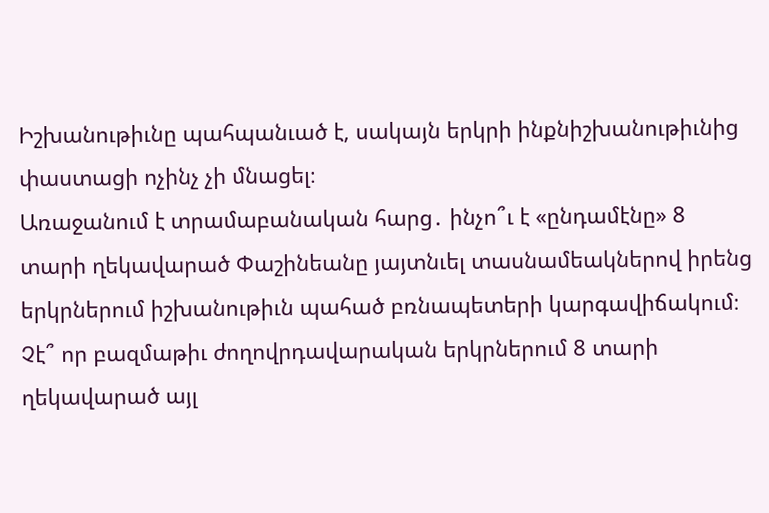Իշխանութիւնը պահպանւած է, սակայն երկրի ինքնիշխանութիւնից փաստացի ոչինչ չի մնացել։
Առաջանում է տրամաբանական հարց․ ինչո՞ւ է «ընդամէնը» 8 տարի ղեկավարած Փաշինեանը յայտնւել տասնամեակներով իրենց երկրներում իշխանութիւն պահած բռնապետերի կարգավիճակում։ Չէ՞ որ բազմաթիւ ժողովրդավարական երկրներում 8 տարի ղեկավարած այլ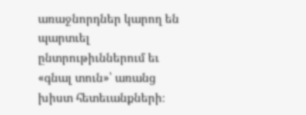առաջնորդներ կարող են պարտւել ընտրութիւններում եւ «գնալ տուն»՝ առանց խիստ հետեւանքների։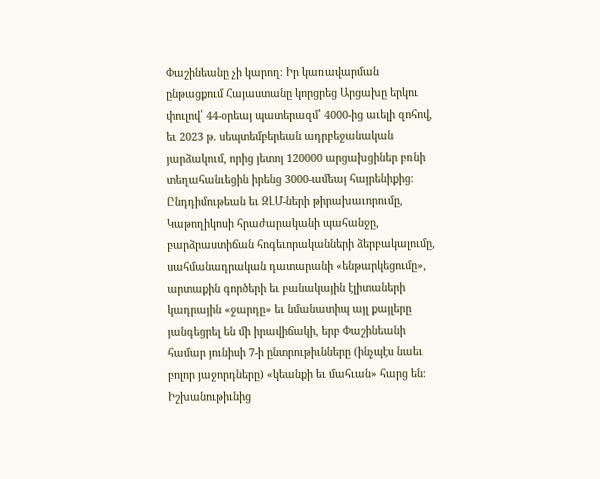Փաշինեանը չի կարող։ Իր կառավարման ընթացքում Հայաստանը կորցրեց Արցախը երկու փուլով՝ 44-օրեայ պատերազմ՝ 4000-ից աւելի զոհով, եւ 2023 թ. սեպտեմբերեան ադրբեջանական յարձակում, որից յետոյ 120000 արցախցիներ բռնի տեղահանւեցին իրենց 3000-ամեայ հայրենիքից։
Ընդդիմութեան եւ ԶԼՄ-ների թիրախաւորումը, Կաթողիկոսի հրաժարականի պահանջը, բարձրաստիճան հոգեւորականների ձերբակալումը, սահմանադրական դատարանի «ենթարկեցումը», արտաքին գործերի եւ բանակային էլիտաների կադրային «ջարդը» եւ նմանատիպ այլ քայլերը յանգեցրել են մի իրավիճակի, երբ Փաշինեանի համար յունիսի 7-ի ընտրութիւնները (ինչպէս նաեւ բոլոր յաջորդները) «կեանքի եւ մահւան» հարց են։ Իշխանութիւնից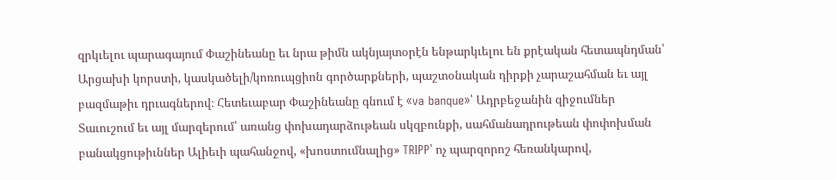զրկւելու պարագայում Փաշինեանը եւ նրա թիմն ակնյայտօրէն ենթարկւելու են քրէական հետապնդման՝ Արցախի կորստի, կասկածելի/կոռուպցիոն գործարքների, պաշտօնական դիրքի չարաշահման եւ այլ բազմաթիւ դրւագներով։ Հետեւաբար Փաշինեանը գնում է «va banque»՝ Ադրբեջանին զիջումներ Տաւուշում եւ այլ մարզերում՝ առանց փոխադարձութեան սկզբունքի, սահմանադրութեան փոփոխման բանակցութիւններ Ալիեւի պահանջով, «խոստումնալից» TRIPP՝ ոչ պարզորոշ հեռանկարով,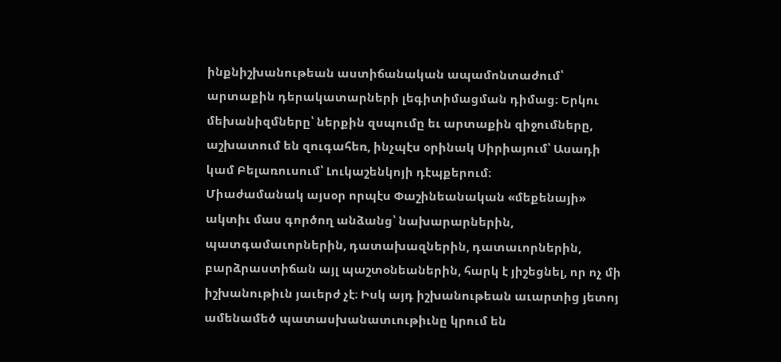ինքնիշխանութեան աստիճանական ապամոնտաժում՝ արտաքին դերակատարների լեգիտիմացման դիմաց։ Երկու մեխանիզմները՝ ներքին զսպումը եւ արտաքին զիջումները, աշխատում են զուգահեռ, ինչպէս օրինակ Սիրիայում՝ Ասադի կամ Բելառուսում՝ Լուկաշենկոյի դէպքերում։
Միաժամանակ այսօր որպէս Փաշինեանական «մեքենայի» ակտիւ մաս գործող անձանց՝ նախարարներին, պատգամաւորներին, դատախազներին, դատաւորներին, բարձրաստիճան այլ պաշտօնեաներին, հարկ է յիշեցնել, որ ոչ մի իշխանութիւն յաւերժ չէ։ Իսկ այդ իշխանութեան աւարտից յետոյ ամենամեծ պատասխանատւութիւնը կրում են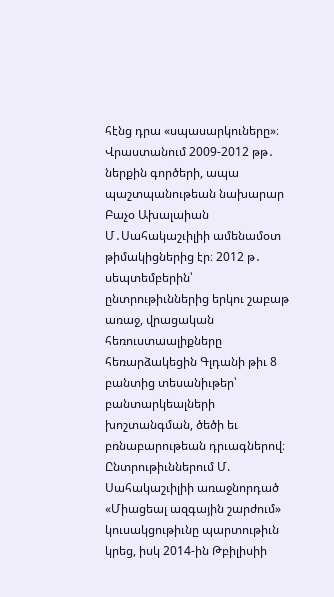հէնց դրա «սպասարկուները»։ Վրաստանում 2009-2012 թթ․ ներքին գործերի, ապա պաշտպանութեան նախարար Բաչօ Ախալաիան Մ․Սահակաշւիլիի ամենամօտ թիմակիցներից էր։ 2012 թ․ սեպտեմբերին՝ ընտրութիւններից երկու շաբաթ առաջ, վրացական հեռուստաալիքները հեռարձակեցին Գլդանի թիւ 8 բանտից տեսանիւթեր՝ բանտարկեալների խոշտանգման, ծեծի եւ բռնաբարութեան դրւագներով։ Ընտրութիւններում Մ. Սահակաշւիլիի առաջնորդած «Միացեալ ազգային շարժում» կուսակցութիւնը պարտութիւն կրեց, իսկ 2014-ին Թբիլիսիի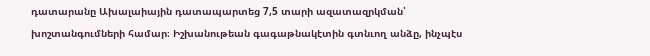դատարանը Ախալաիային դատապարտեց 7,5 տարի ազատազրկման՝ խոշտանգումների համար։ Իշխանութեան գագաթնակէտին գտնւող անձը, ինչպէս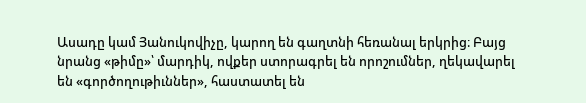Ասադը կամ Յանուկովիչը, կարող են գաղտնի հեռանալ երկրից։ Բայց նրանց «թիմը»՝ մարդիկ, ովքեր ստորագրել են որոշումներ, ղեկավարել են «գործողութիւններ», հաստատել են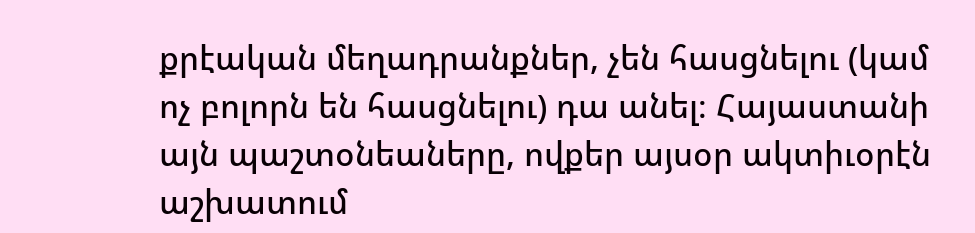քրէական մեղադրանքներ, չեն հասցնելու (կամ ոչ բոլորն են հասցնելու) դա անել։ Հայաստանի այն պաշտօնեաները, ովքեր այսօր ակտիւօրէն աշխատում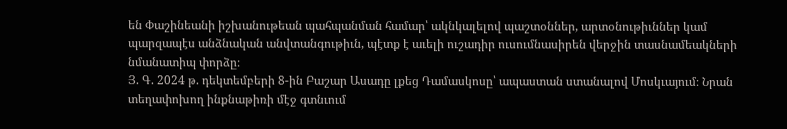են Փաշինեանի իշխանութեան պահպանման համար՝ ակնկալելով պաշտօններ, արտօնութիւններ կամ պարզապէս անձնական անվտանգութիւն, պէտք է աւելի ուշադիր ուսումնասիրեն վերջին տասնամեակների նմանատիպ փորձը։
Յ. Գ. 2024 թ. դեկտեմբերի 8-ին Բաշար Ասադը լքեց Դամասկոսը՝ ապաստան ստանալով Մոսկւայում։ Նրան տեղափոխող ինքնաթիռի մէջ գտնւում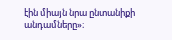էին միայն նրա ընտանիքի անդամները»։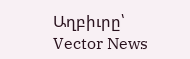Աղբիւրը՝ Vector News